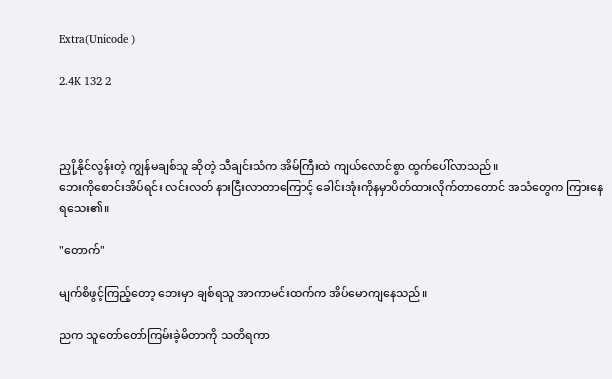Extra(Unicode )

2.4K 132 2



ညှို့နိုင်လွန်းတဲ့ ကျွန်မချစ်သူ ဆိုတဲ့ သီချင်းသံက အိမ်ကြီးထဲ ကျယ်လောင်စွာ ထွက်ပေါ်လာသည်။
ဘေးကိုစောင်းအိပ်ရင်း လင်းလတ် နားငြီးလာတာကြောင့် ခေါင်းအုံးကိုနမှာပိတ်ထားလိုက်တာတောင် အသံတွေက ကြားနေရသေး၏။

"တောက်"

မျက်စိဖွင့်ကြည့်တော့ ဘေးမှာ ချစ်ရသူ အာကာမင်းထက်က အိပ်မောကျနေသည်။

ညက သူတော်တော်ကြမ်းခဲ့မိတာကို သတိရကာ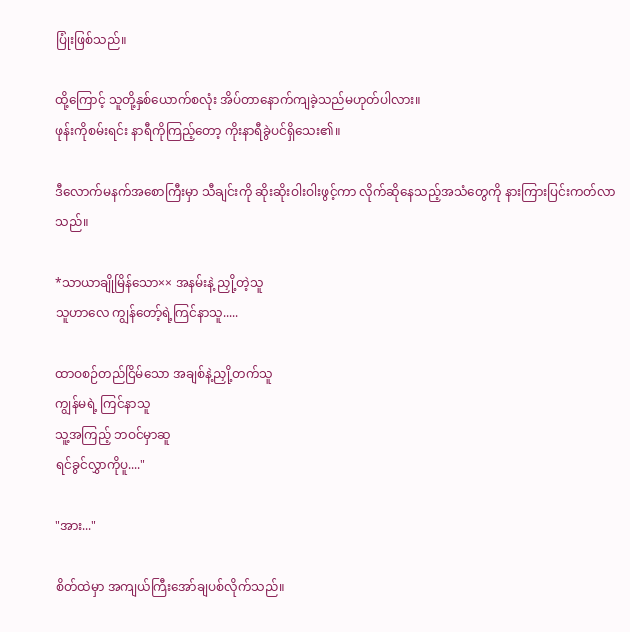ပြုံးဖြစ်သည်။

ထို့ကြောင့် သူတို့နှစ်ယောက်စလုံး အိပ်တာနောက်ကျခဲ့သည်မဟုတ်ပါလား။
ဖုန်းကိုစမ်းရင်း နာရီကိုကြည့်တော့ ကိုးနာရီခွဲပင်ရှိသေး၏။

ဒီလောက်မနက်အစောကြီးမှာ သီချင်းကို ဆိုးဆိုးဝါးဝါးဖွင့်ကာ လိုက်ဆိုနေသည့်အသံတွေကို နားကြားပြင်းကတ်လာသည်။

*သာယာချိုမြိန်သော×× အနမ်းနဲ့ ညှို့တဲ့သူ
သူဟာလေ ကျွန်တော့်ရဲ့ကြင်နာသူ.....

ထာဝစဉ်တည်ငြိမ်သော အချစ်နဲ့ညှို့တက်သူ
ကျွန်မရဲ့ ကြင်နာသူ
သူ့အကြည့် ဘဝင်မှာဆူ
ရင်ခွင်လွှာကိုပူ...."

"အား..."

စိတ်ထဲမှာ အကျယ်ကြီးအော်ချပစ်လိုက်သည်။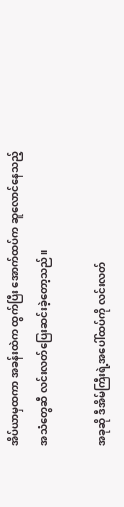အိပ်ယာမှထကာ အခန်းထဲက ထွက်ပြီး အောက်ထပ်က ဆူလောင်နေသည့်အသံတွေဆီ လင်းလတ်ပြေးဆင်းခဲ့တော့သည်။

အခုဆို ဒီအိမ်ကြီးရဲ့အပေါ်ထပ်ကို လင်းလတ်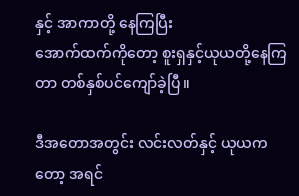နှင့် အာကာတို့ နေကြပြီး
အောက်ထက်ကိုတော့ စူးရှနှင့်ယုယတို့နေကြတာ တစ်နှစ်ပင်ကျော်ခဲ့ပြီ။

ဒီအတောအတွင်း လင်းလတ်နှင့် ယုယကတော့ အရင်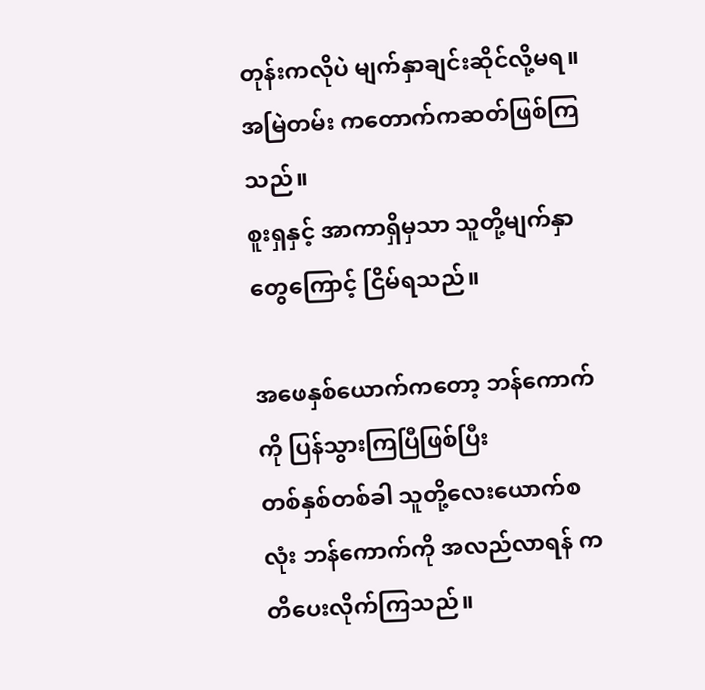တုန်းကလိုပဲ မျက်နှာချင်းဆိုင်လို့မရ။
အမြဲတမ်း ကတောက်ကဆတ်ဖြစ်ကြသည်။
စူးရှနှင့် အာကာရှိမှသာ သူတို့မျက်နှာတွေကြောင့် ငြိမ်ရသည်။

အဖေနှစ်ယောက်ကတော့ ဘန်ကောက်ကို ပြန်သွားကြပြီဖြစ်ပြီး
တစ်နှစ်တစ်ခါ သူတို့လေးယောက်စလုံး ဘန်ကောက်ကို အလည်လာရန် ကတိပေးလိုက်ကြသည်။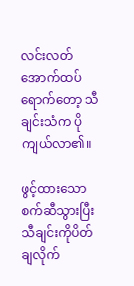လင်းလတ်အောက်ထပ်ရောက်တော့ သီချင်းသံက ပိုကျယ်လာ၏။

ဖွင့်ထားသော စက်ဆီသွားပြီး
သီချင်းကိုပိတ်ချလိုက်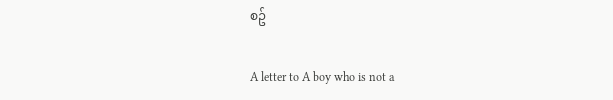စဥ်

A letter to A boy who is not a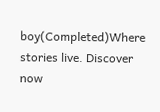boy(Completed)Where stories live. Discover now